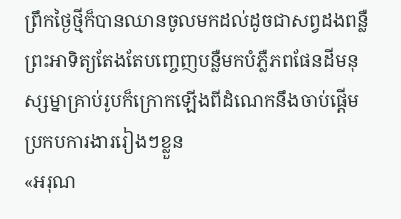ព្រឹកថ្ងៃថ្មីក៏បានឈានចូលមកដល់ដូចជាសព្វដងពន្លឺព្រះអាទិត្យតែងតែបញ្ចេញបន្លឺមកបំភ្លឺភពផែនដីមនុស្សម្នាគ្រាប់រូបក៏ក្រោកឡើងពីដំណេកនឹងចាប់ផ្តើមប្រកបការងាររៀងៗខ្លួន
«អរុណ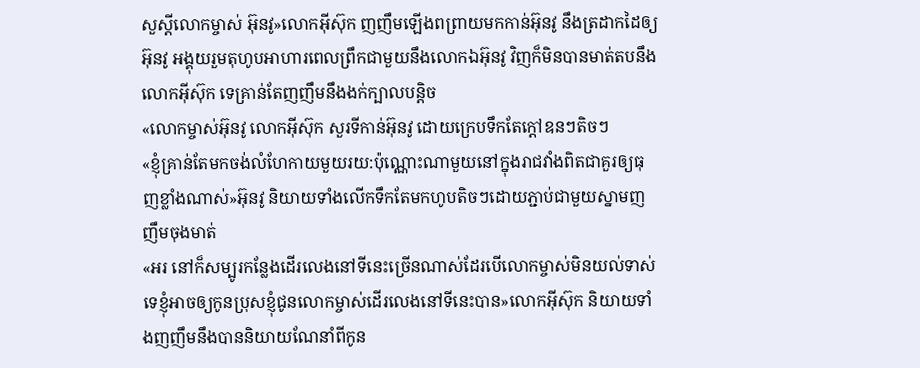សួស្តីលោកម្ចាស់ អ៊ុនវូ»លោកអុីស៊ុក ញញឹមឡើងពព្រាយមកកាន់អ៊ុនវូ នឹងត្រដាកដៃឲ្យអ៊ុនវូ អង្គុយរួមតុហូបអាហារពេលព្រឹកជាមួយនឹងលោកឯអ៊ុនវូ វិញក៏មិនបានមាត់តបនឹងលោកអុីស៊ុក ទេគ្រាន់តែញញឹមនឹងងក់ក្បាលបន្តិច
«លោកម្ចាស់អ៊ុនវូ លោកអុីស៊ុក សួរទីកាន់អ៊ុនវូ ដោយក្រេបទឹកតែក្តៅឧនៗតិចៗ
«ខ្ញុំគ្រាន់តែមកចង់លំហែកាយមួយរយ:ប៉ុណ្ណោះណាមួយនៅក្នុងរាជវាំងពិតជាគួរឲ្យធុញខ្លាំងណាស់»អ៊ុនវូ និយាយទាំងលើកទឹកតែមកហូបតិចៗដោយភ្ជាប់ជាមួយស្នាមញញឹមចុងមាត់
«អរ នៅក៏សម្បូរកន្លែងដើរលេងនៅទីនេះច្រើនណាស់ដែរបើលោកម្ចាស់មិនយល់ទាស់ទេខ្ញុំអាចឲ្យកូនប្រុសខ្ញុំជូនលោកម្ចាស់ដើរលេងនៅទីនេះបាន»លោកអុីស៊ុក និយាយទាំងញញឹមនឹងបាននិយាយណែនាំពីកូន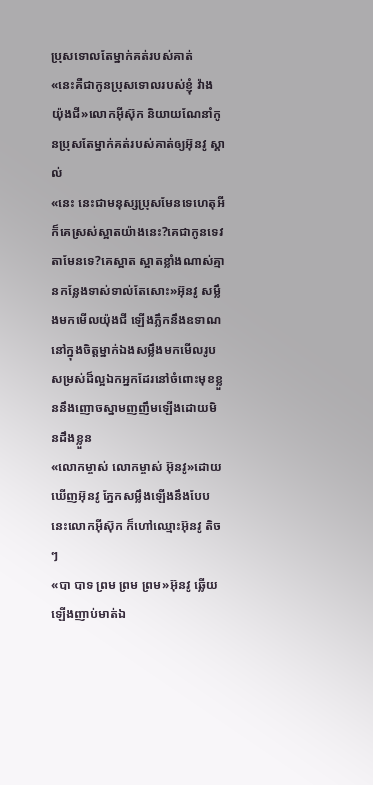ប្រុសទោលតែម្នាក់គត់របស់គាត់
«នេះគឺជាកូនប្រុសទោលរបស់ខ្ញុំ វ៉ាង យ៉ុងជី»លោកអុីស៊ុក និយាយណែនាំកូនប្រុសតែម្នាក់គត់របស់គាត់ឲ្យអ៊ុនវូ ស្គាល់
«នេះ នេះជាមនុស្សប្រុសមែនទេហេតុអីក៏គេស្រស់ស្អាតយ៉ាងនេះ?គេជាកូនទេវតាមែនទេ?គេស្អាត ស្អាតខ្លាំងណាស់គ្មានកន្លែងទាស់ទាល់តែសោះ»អ៊ុនវូ សម្លឹងមកមើលយ៉ុងជី ឡើងភ្លឹកនឹងឧទាណនៅក្នុងចិត្តម្នាក់ឯងសម្លឹងមកមើលរូបសម្រស់ដ៏ល្អឯកអ្នកដែរនៅចំពោះមុខខ្លួននឹងញោចស្នាមញញឹមឡើងដោយមិនដឹងខ្លួន
«លោកម្ចាស់ លោកម្ចាស់ អ៊ុនវូ»ដោយឃើញអ៊ុនវូ ភ្នែកសម្លឹងឡើងនឹងបែបនេះលោកអុីស៊ុក ក៏ហៅឈ្មោះអ៊ុនវូ តិចៗ
«បា បាទ ព្រម ព្រម ព្រម»អ៊ុនវូ ឆ្លើយឡើងញាប់មាត់ឯ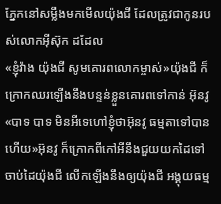ភ្នែកនៅសម្លឹងមកមើលយ៉ុងជី ដែលត្រូវជាកូនរបស់លោកអុីស៊ុក ដដែល
«ខ្ញុំវ៉ាង យ៉ុងជី សូមគោរពលោកម្ចាស់»យ៉ុងជី ក៏ក្រោកឈរឡើងនឹងបន្ទន់ខ្លួនគោរពទៅកាន់ អ៊ុនវូ
«បាទ បាទ មិនអីទេហៅខ្ញុំថាអ៊ុនវូ ធម្មតាទៅបានហើយ»អ៊ុនវូ ក៏ក្រោកពីកៅអីនឹងជួយយកដៃទៅចាប់ដៃយ៉ុងជី លើកឡើងនឹងឲ្យយ៉ុងជី អង្គុយធម្ម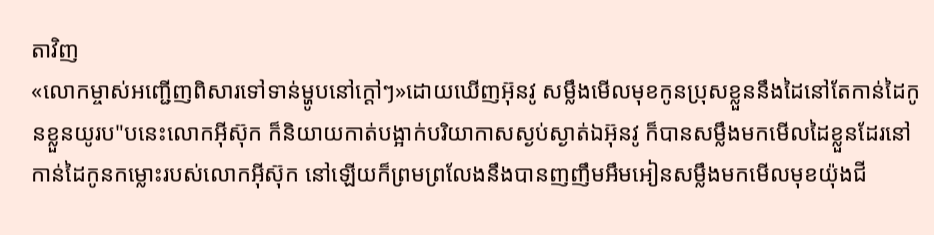តាវិញ
«លោកម្ចាស់អញ្ជើញពិសារទៅទាន់ម្ហូបនៅក្តៅៗ»ដោយឃើញអ៊ុនវូ សម្លឹងមើលមុខកូនប្រុសខ្លួននឹងដៃនៅតែកាន់ដៃកូនខ្លួនយូរប"បនេះលោកអុីស៊ុក ក៏និយាយកាត់បង្អាក់បរិយាកាសស្ងប់ស្ងាត់ឯអ៊ុនវូ ក៏បានសម្លឹងមកមើលដៃខ្លួនដែរនៅកាន់ដៃកូនកម្លោះរបស់លោកអុីស៊ុក នៅឡើយក៏ព្រមព្រលែងនឹងបានញញឹមអឹមអៀនសម្លឹងមកមើលមុខយ៉ុងជី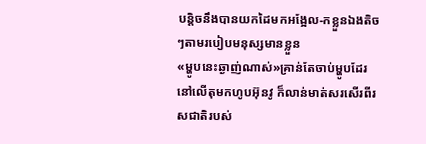បន្តិចនឹងបានយកដៃមកអង្អែល-កខ្លួនឯងតិចៗតាមរបៀបមនុស្សមានខ្លួន
«ម្ហូបនេះឆ្ងាញ់ណាស់»គ្រាន់តែចាប់ម្ហូបដែរនៅលើតុមកហូបអ៊ុនវូ ក៏លាន់មាត់សរសើរពីរសជាតិរបស់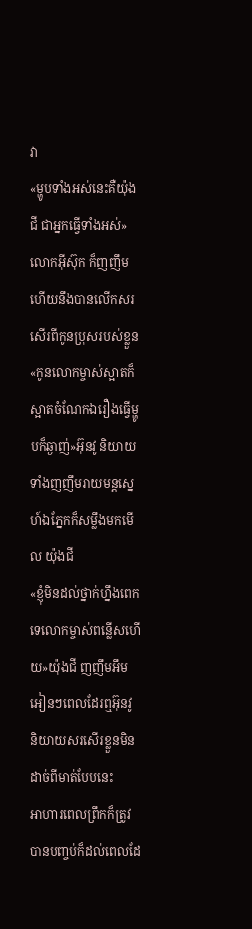វា
«ម្ហូបទាំងអស់នេះគឺយ៉ុងជី ជាអ្នកធ្វើទាំងអស់»លោកអុីស៊ុក ក៏ញញឹមហើយនឹងបានលើកសរសើរពីកូនប្រុសរបស់ខ្លួន
«កូនលោកម្ចាស់ស្អាតក៏ស្អាតចំណែកឯរឿងធ្វើម្ហូបក៏ឆ្ងាញ់»អ៊ុនវូ និយាយទាំងញញឹមរាយមន្តស្នេហ៍ឯភ្នែកក៏សម្លឹងមកមើល យ៉ុងជី
«ខ្ញុំមិនដល់ថ្នាក់ហ្នឹងពេកទេលោកម្ចាស់ពន្លើសហើយ»យ៉ុងជី ញញឹមអឹមអៀនៗពេលដែរឮអ៊ុនវូ និយាយសរសើរខ្លួនមិនដាច់ពីមាត់បែបនេះ
អាហារពេលព្រឹកក៏ត្រូវបានបញ្ចប់ក៏ដល់ពេលដែ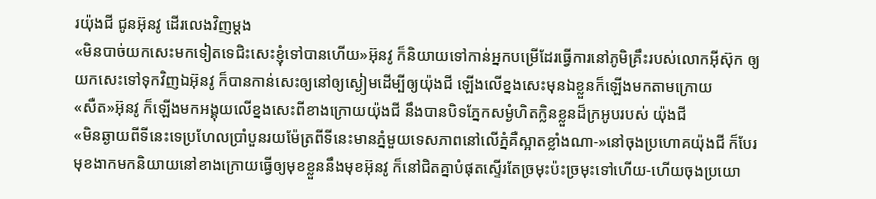រយ៉ុងជី ជូនអ៊ុនវូ ដើរលេងវិញម្តង
«មិនបាច់យកសេះមកទៀតទេជិះសេះខ្ញុំទៅបានហើយ»អ៊ុនវូ ក៏និយាយទៅកាន់អ្នកបម្រើដែរធ្វើការនៅភូមិគ្រឹះរបស់លោកអុីស៊ុក ឲ្យយកសេះទៅទុកវិញឯអ៊ុនវូ ក៏បានកាន់សេះឲ្យនៅឲ្យស្ងៀមដើម្បីឲ្យយ៉ុងជី ឡើងលើខ្នងសេះមុនឯខ្លួនក៏ឡើងមកតាមក្រោយ
«សឺត»អ៊ុនវូ ក៏ឡើងមកអង្គុយលើខ្នងសេះពីខាងក្រោយយ៉ុងជី នឹងបានបិទភ្នែកសម្ងំហិតក្លិនខ្លួនដ៏ក្រអូបរបស់ យ៉ុងជី
«មិនឆ្ងាយពីទីនេះទេប្រហែលប្រាំបួនរយម៉ែត្រពីទីនេះមានភ្នំមួយទេសភាពនៅលើភ្នំគឺស្អាតខ្លាំងណា-»នៅចុងប្រហោគយ៉ុងជី ក៏បែរមុខងាកមកនិយាយនៅខាងក្រោយធ្វើឲ្យមុខខ្លួននឹងមុខអ៊ុនវូ ក៏នៅជិតគ្នាបំផុតស្ទើរតែច្រមុះប៉ះច្រមុះទៅហើយ-ហើយចុងប្រយោ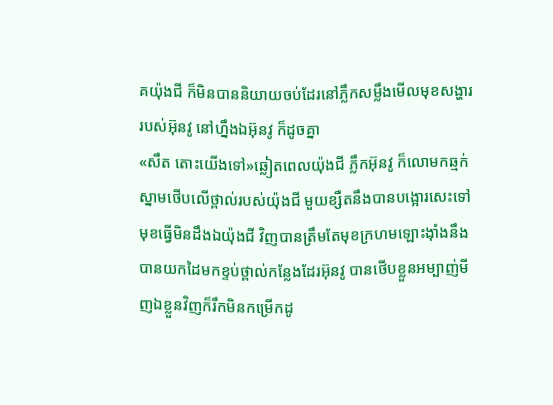គយ៉ុងជី ក៏មិនបាននិយាយចប់ដែរនៅភ្លឹកសម្លឹងមើលមុខសង្ហាររបស់អ៊ុនវូ នៅហ្នឹងឯអ៊ុនវូ ក៏ដូចគ្នា
«សឹត តោះយើងទៅ»ឆ្លៀតពេលយ៉ុងជី ភ្លឹកអ៊ុនវូ ក៏លោមកឆ្មក់ស្នាមថើបលើថ្ពាល់របស់យ៉ុងជី មួយខ្សឺតនឹងបានបង្អោរសេះទៅមុខធ្វើមិនដឹងឯយ៉ុងជី វិញបានត្រឹមតែមុខក្រហមឡោះងុាំងនឹងបានយកដៃមកខ្ទប់ថ្ពាល់កន្លែងដែរអ៊ុនវូ បានថើបខ្លួនអម្បាញ់មីញឯខ្លួនវិញក៏រឹកមិនកម្រើកដូ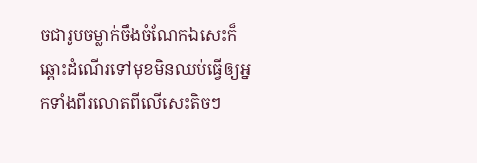ចជារូបចម្លាក់ចឹងចំណែកឯសេះក៏ឆ្ពោះដំណើរទៅមុខមិនឈប់ធ្វើឲ្យអ្នកទាំងពីរលោតពីលើសេះតិចៗ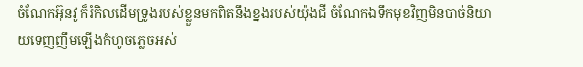ចំណែកអ៊ុនវូ ក៏រំកិលដើមទ្រូងរបស់ខ្លួនមកពិតនឹងខ្នងរបស់យ៉ុងជី ចំណែកឯទឹកមុខវិញមិនបាច់និយាយទេញញឹមឡើងកំហូចភ្លេចអស់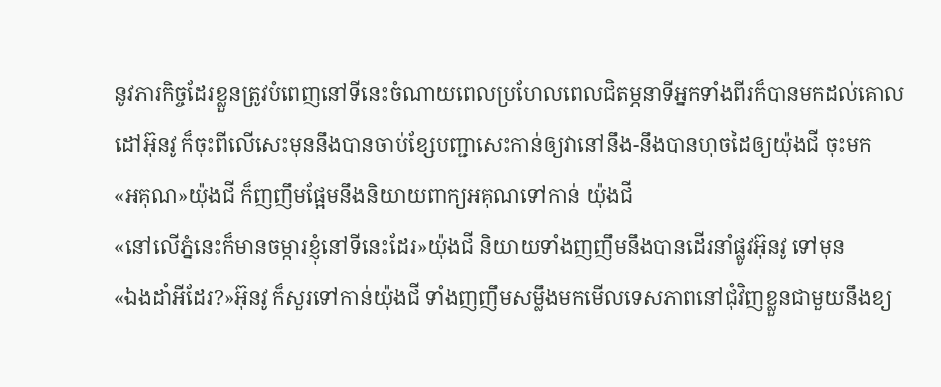នូវភារកិច្ចដែរខ្លួនត្រូវបំពេញនៅទីនេះចំណាយពេលប្រហែលពេលជិតម្ភនាទីអ្នកទាំងពីរក៏បានមកដល់គោលដៅអ៊ុនវូ ក៏ចុះពីលើសេះមុននឹងបានចាប់ខ្សែបញ្ជាសេះកាន់ឲ្យវានៅនឹង-នឹងបានហុចដៃឲ្យយ៉ុងជី ចុះមក
«អគុណ»យ៉ុងជី ក៏ញញឹមផ្អែមនឹងនិយាយពាក្យអគុណទៅកាន់ យ៉ុងជី
«នៅលើភ្នំនេះក៏មានចម្ការខ្ញុំនៅទីនេះដែរ»យ៉ុងជី និយាយទាំងញញឹមនឹងបានដើរនាំផ្លូវអ៊ុនវូ ទៅមុន
«ឯងដាំអីដែរ?»អ៊ុនវូ ក៏សួរទៅកាន់យ៉ុងជី ទាំងញញឹមសម្លឹងមកមើលទេសភាពនៅជុំវិញខ្លួនជាមួយនឹងខ្យ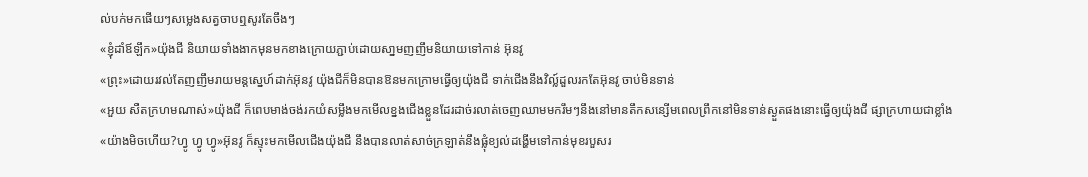ល់បក់មកផើយៗសម្លេងសត្វចាបឮសូរតែចឹងៗ
«ខ្ញុំដាំឪឡឹក»យ៉ុងជី និយាយទាំងងាកមុនមកខាងក្រោយភ្ជាប់ដោយសា្នមញញឹមនិយាយទៅកាន់ អ៊ុនវូ
«ព្រុះ»ដោយរវល់តែញញឹមរាយមន្តស្នេហ៍ដាក់អ៊ុនវូ យ៉ុងជីក៏មិនបានឱនមកក្រោមធ្វើឲ្យយ៉ុងជី ទាក់ជើងនឹងវិល្ល៍ដួលរកតែអ៊ុនវូ ចាប់មិនទាន់
«អួយ សឺតក្រហមណាស់»យ៉ុងជី ក៏ពេបមាង់ចង់រកយំសម្លឹងមកមើលខ្នងជើងខ្លួនដែរដាច់រលាត់ចេញឈាមមករឹមៗនឹងនៅមានតឹកសន្សើមពេលព្រឹកនៅមិនទាន់ស្ងួតផងនោះធ្វើឲ្យយ៉ុងជី ផ្សាក្រហាយជាខ្លាំង
«យ៉ាងមិចហើយ?ហ្វូ ហ្វូ ហ្វូ»អ៊ុនវូ ក៏ស្ទុះមកមើលជើងយ៉ុងជី នឹងបានលាត់សាច់ក្រឡាត់នឹងផ្លុំខ្យល់ដង្ហើមទៅកាន់មុខរបួសរ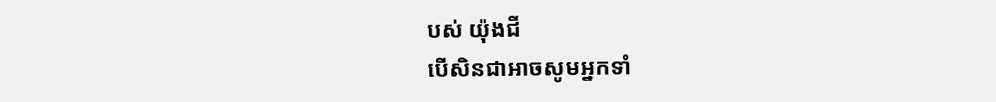បស់ យ៉ុងជី
បើសិនជាអាចសូមអ្នកទាំ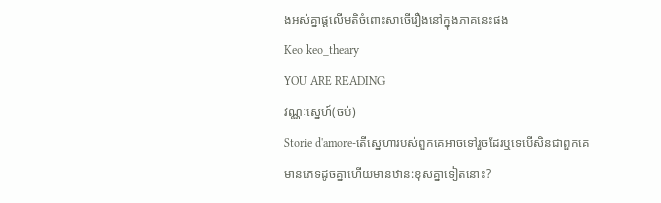ងអស់គ្នាផ្តលើមតិចំពោះសាចើរឿងនៅក្នុងភាគនេះផង
Keo keo_theary
YOU ARE READING
វណ្ណៈស្នេហ៍(ចប់)
Storie d'amore-តើស្នេហារបស់ពួកគេអាចទៅរួចដែរឬទេបើសិនជាពួកគេមានភេទដូចគ្នាហើយមានឋាន:ខុសគ្នាទៀតនោះ?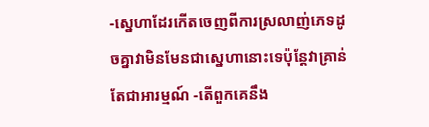-ស្នេហាដែរកើតចេញពីការស្រលាញ់ភេទដូចគ្នាវាមិនមែនជាស្នេហានោះទេប៉ុន្តែវាគ្រាន់តែជាអារម្មណ៍ -តើពួកគេនឹង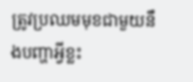ត្រូវប្រឈមមុខជាមួយនឹងបញ្ហាអ្វីខ្លះ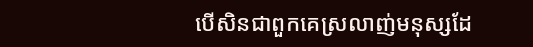បើសិនជាពួកគេស្រលាញ់មនុស្សដែ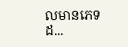លមានភេទដ...